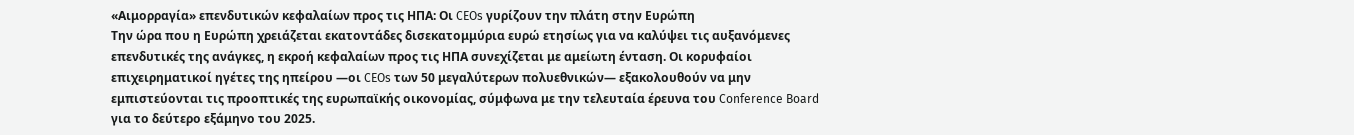«Αιμορραγία» επενδυτικών κεφαλαίων προς τις ΗΠΑ: Οι CEOs γυρίζουν την πλάτη στην Ευρώπη
Την ώρα που η Ευρώπη χρειάζεται εκατοντάδες δισεκατομμύρια ευρώ ετησίως για να καλύψει τις αυξανόμενες επενδυτικές της ανάγκες, η εκροή κεφαλαίων προς τις ΗΠΑ συνεχίζεται με αμείωτη ένταση. Οι κορυφαίοι επιχειρηματικοί ηγέτες της ηπείρου —οι CEOs των 50 μεγαλύτερων πολυεθνικών— εξακολουθούν να μην εμπιστεύονται τις προοπτικές της ευρωπαϊκής οικονομίας, σύμφωνα με την τελευταία έρευνα του Conference Board για το δεύτερο εξάμηνο του 2025.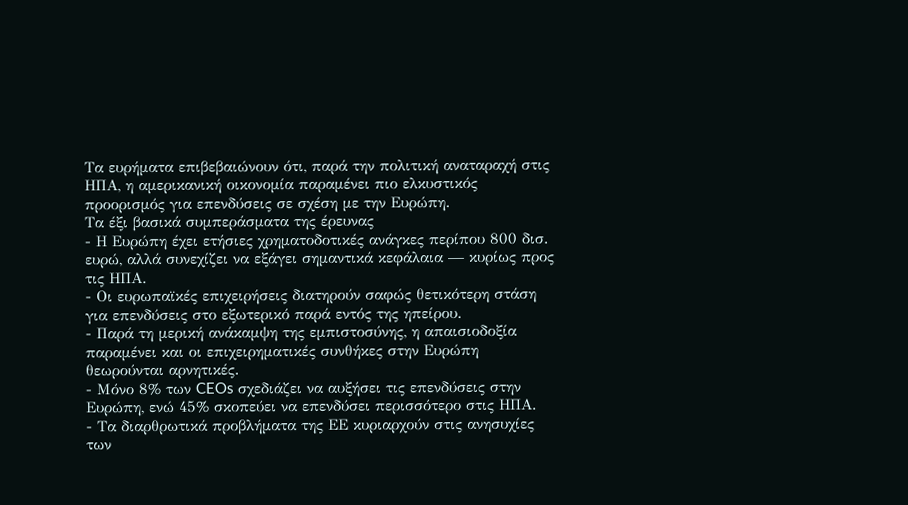Τα ευρήματα επιβεβαιώνουν ότι, παρά την πολιτική αναταραχή στις ΗΠΑ, η αμερικανική οικονομία παραμένει πιο ελκυστικός προορισμός για επενδύσεις σε σχέση με την Ευρώπη.
Τα έξι βασικά συμπεράσματα της έρευνας
- Η Ευρώπη έχει ετήσιες χρηματοδοτικές ανάγκες περίπου 800 δισ. ευρώ, αλλά συνεχίζει να εξάγει σημαντικά κεφάλαια — κυρίως προς τις ΗΠΑ.
- Οι ευρωπαϊκές επιχειρήσεις διατηρούν σαφώς θετικότερη στάση για επενδύσεις στο εξωτερικό παρά εντός της ηπείρου.
- Παρά τη μερική ανάκαμψη της εμπιστοσύνης, η απαισιοδοξία παραμένει και οι επιχειρηματικές συνθήκες στην Ευρώπη θεωρούνται αρνητικές.
- Μόνο 8% των CEOs σχεδιάζει να αυξήσει τις επενδύσεις στην Ευρώπη, ενώ 45% σκοπεύει να επενδύσει περισσότερο στις ΗΠΑ.
- Τα διαρθρωτικά προβλήματα της ΕΕ κυριαρχούν στις ανησυχίες των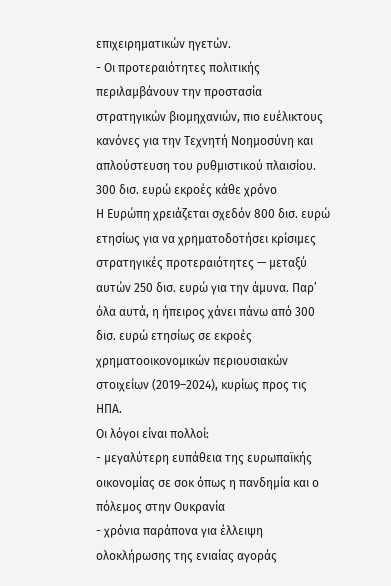επιχειρηματικών ηγετών.
- Οι προτεραιότητες πολιτικής περιλαμβάνουν την προστασία στρατηγικών βιομηχανιών, πιο ευέλικτους κανόνες για την Τεχνητή Νοημοσύνη και απλούστευση του ρυθμιστικού πλαισίου.
300 δισ. ευρώ εκροές κάθε χρόνο
Η Ευρώπη χρειάζεται σχεδόν 800 δισ. ευρώ ετησίως για να χρηματοδοτήσει κρίσιμες στρατηγικές προτεραιότητες — μεταξύ αυτών 250 δισ. ευρώ για την άμυνα. Παρ’ όλα αυτά, η ήπειρος χάνει πάνω από 300 δισ. ευρώ ετησίως σε εκροές χρηματοοικονομικών περιουσιακών στοιχείων (2019–2024), κυρίως προς τις ΗΠΑ.
Οι λόγοι είναι πολλοί:
- μεγαλύτερη ευπάθεια της ευρωπαϊκής οικονομίας σε σοκ όπως η πανδημία και ο πόλεμος στην Ουκρανία
- χρόνια παράπονα για έλλειψη ολοκλήρωσης της ενιαίας αγοράς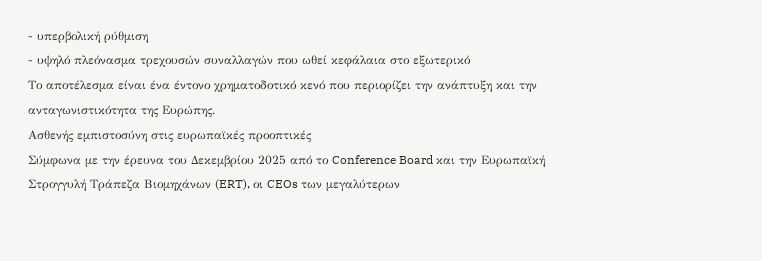- υπερβολική ρύθμιση
- υψηλό πλεόνασμα τρεχουσών συναλλαγών που ωθεί κεφάλαια στο εξωτερικό
Το αποτέλεσμα είναι ένα έντονο χρηματοδοτικό κενό που περιορίζει την ανάπτυξη και την ανταγωνιστικότητα της Ευρώπης.
Ασθενής εμπιστοσύνη στις ευρωπαϊκές προοπτικές
Σύμφωνα με την έρευνα του Δεκεμβρίου 2025 από το Conference Board και την Ευρωπαϊκή Στρογγυλή Τράπεζα Βιομηχάνων (ERT), οι CEOs των μεγαλύτερων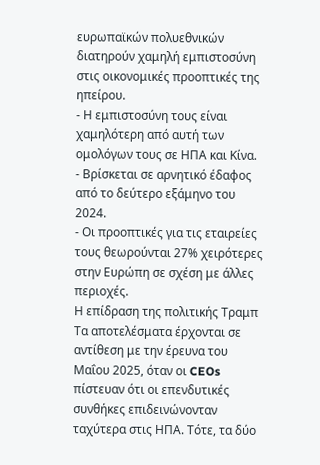ευρωπαϊκών πολυεθνικών διατηρούν χαμηλή εμπιστοσύνη στις οικονομικές προοπτικές της ηπείρου.
- Η εμπιστοσύνη τους είναι χαμηλότερη από αυτή των ομολόγων τους σε ΗΠΑ και Κίνα.
- Βρίσκεται σε αρνητικό έδαφος από το δεύτερο εξάμηνο του 2024.
- Οι προοπτικές για τις εταιρείες τους θεωρούνται 27% χειρότερες στην Ευρώπη σε σχέση με άλλες περιοχές.
Η επίδραση της πολιτικής Τραμπ
Τα αποτελέσματα έρχονται σε αντίθεση με την έρευνα του Μαΐου 2025, όταν οι CEOs πίστευαν ότι οι επενδυτικές συνθήκες επιδεινώνονταν ταχύτερα στις ΗΠΑ. Τότε, τα δύο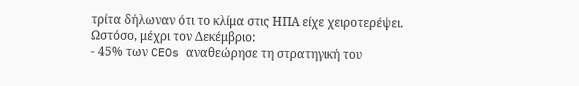τρίτα δήλωναν ότι το κλίμα στις ΗΠΑ είχε χειροτερέψει.
Ωστόσο, μέχρι τον Δεκέμβριο:
- 45% των CEOs αναθεώρησε τη στρατηγική του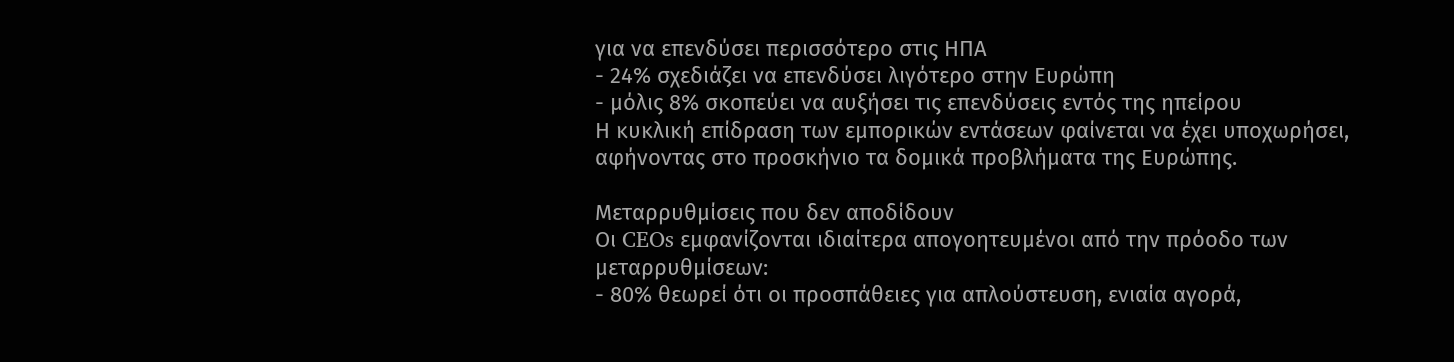για να επενδύσει περισσότερο στις ΗΠΑ
- 24% σχεδιάζει να επενδύσει λιγότερο στην Ευρώπη
- μόλις 8% σκοπεύει να αυξήσει τις επενδύσεις εντός της ηπείρου
Η κυκλική επίδραση των εμπορικών εντάσεων φαίνεται να έχει υποχωρήσει, αφήνοντας στο προσκήνιο τα δομικά προβλήματα της Ευρώπης.

Μεταρρυθμίσεις που δεν αποδίδουν
Οι CEOs εμφανίζονται ιδιαίτερα απογοητευμένοι από την πρόοδο των μεταρρυθμίσεων:
- 80% θεωρεί ότι οι προσπάθειες για απλούστευση, ενιαία αγορά,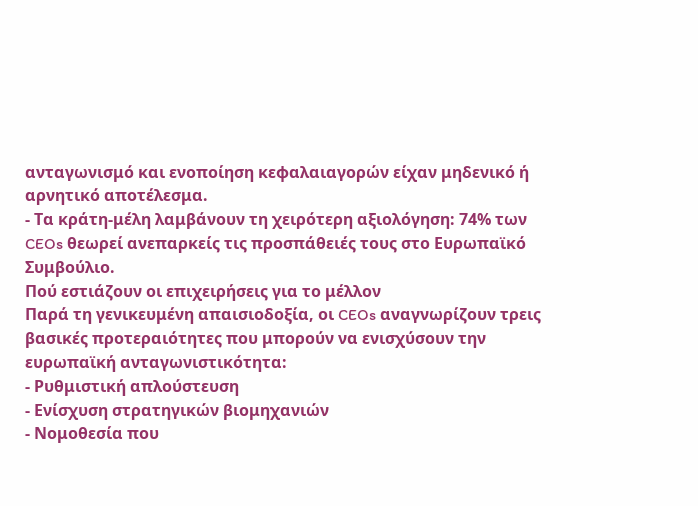ανταγωνισμό και ενοποίηση κεφαλαιαγορών είχαν μηδενικό ή αρνητικό αποτέλεσμα.
- Τα κράτη‑μέλη λαμβάνουν τη χειρότερη αξιολόγηση: 74% των CEOs θεωρεί ανεπαρκείς τις προσπάθειές τους στο Ευρωπαϊκό Συμβούλιο.
Πού εστιάζουν οι επιχειρήσεις για το μέλλον
Παρά τη γενικευμένη απαισιοδοξία, οι CEOs αναγνωρίζουν τρεις βασικές προτεραιότητες που μπορούν να ενισχύσουν την ευρωπαϊκή ανταγωνιστικότητα:
- Ρυθμιστική απλούστευση
- Ενίσχυση στρατηγικών βιομηχανιών
- Νομοθεσία που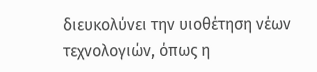διευκολύνει την υιοθέτηση νέων τεχνολογιών, όπως η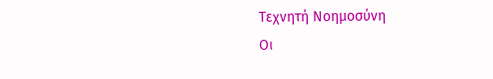Τεχνητή Νοημοσύνη
Οι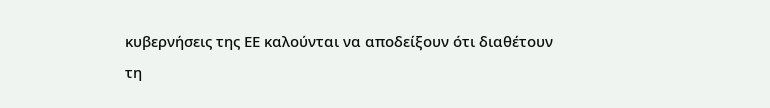κυβερνήσεις της ΕΕ καλούνται να αποδείξουν ότι διαθέτουν τη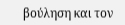βούληση και τον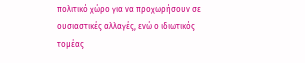πολιτικό χώρο για να προχωρήσουν σε ουσιαστικές αλλαγές, ενώ ο ιδιωτικός τομέας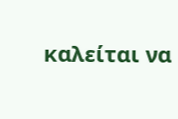καλείται να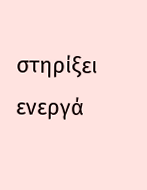στηρίξει ενεργά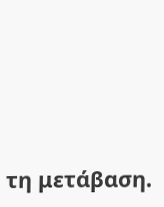τη μετάβαση.